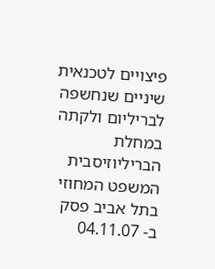פיצויים לטכנאית שיניים שנחשפה לבריליום ולקתה במחלת הבריליוזיסבית המשפט המחוזי בתל אביב פסק ב- 04.11.07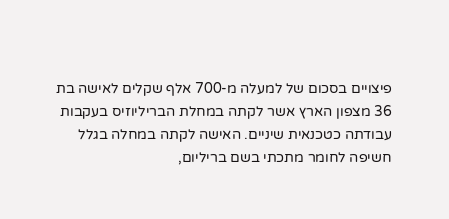פיצויים בסכום של למעלה מ-700 אלף שקלים לאישה בת 36 מצפון הארץ אשר לקתה במחלת הבריליוזיס בעקבות עבודתה כטכנאית שיניים. האישה לקתה במחלה בגלל חשיפה לחומר מתכתי בשם בריליום,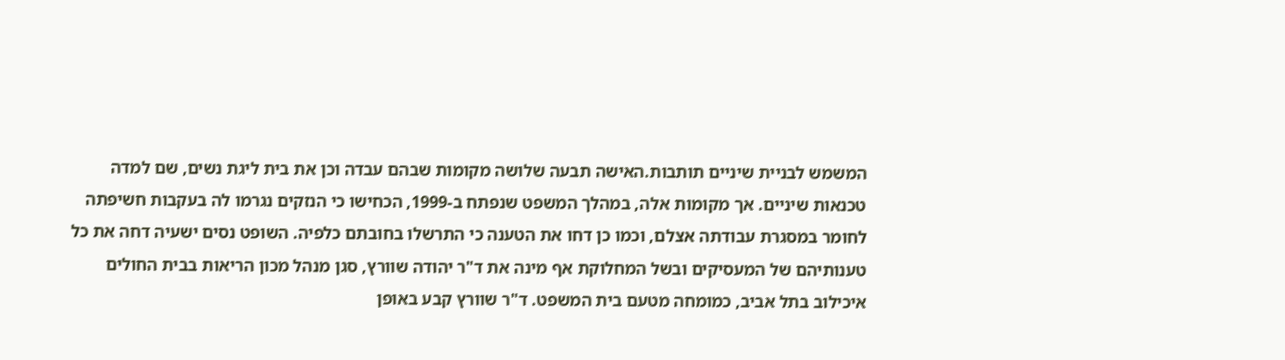המשמש לבניית שיניים תותבות.האישה תבעה שלושה מקומות שבהם עבדה וכן את בית ליגת נשים, שם למדה טכנאות שיניים. אך מקומות אלה, במהלך המשפט שנפתח ב-1999, הכחישו כי הנזקים נגרמו לה בעקבות חשיפתה לחומר במסגרת עבודתה אצלם, וכמו כן דחו את הטענה כי התרשלו בחובתם כלפיה. השופט נסים ישעיה דחה את כל טענותיהם של המעסיקים ובשל המחלוקת אף מינה את ד"ר יהודה שוורץ, סגן מנהל מכון הריאות בבית החולים איכילוב בתל אביב, כמומחה מטעם בית המשפט. ד"ר שוורץ קבע באופן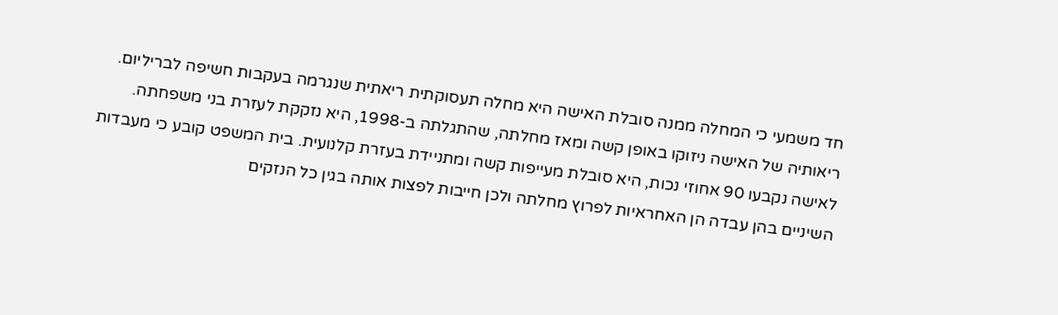חד משמעי כי המחלה ממנה סובלת האישה היא מחלה תעסוקתית ריאתית שנגרמה בעקבות חשיפה לבריליום. ריאותיה של האישה ניזוקו באופן קשה ומאז מחלתה, שהתגלתה ב-1998, היא נזקקת לעזרת בני משפחתה. לאישה נקבעו 90 אחוזי נכות, היא סובלת מעייפות קשה ומתניידת בעזרת קלנועית. בית המשפט קובע כי מעבדות השיניים בהן עבדה הן האחראיות לפרוץ מחלתה ולכן חייבות לפצות אותה בגין כל הנזקים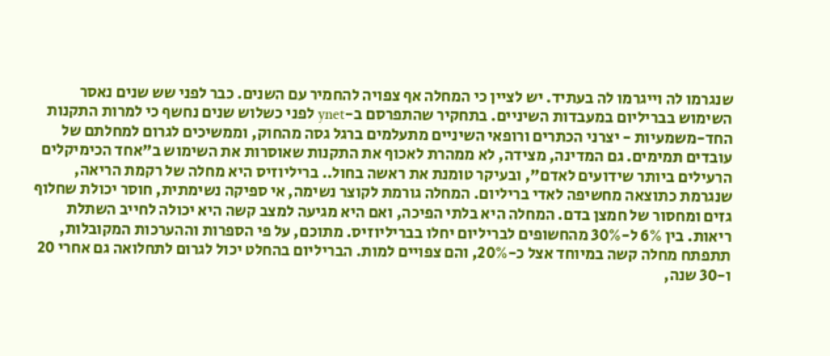שנגרמו לה וייגרמו לה בעתיד. יש לציין כי המחלה אף צפויה להחמיר עם השנים. כבר לפני שש שנים נאסר השימוש בבריליום במעבדות השיניים. בתחקיר שהתפרסם ב-ynet לפני כשלוש שנים נחשף כי למרות התקנות החד-משמעיות - יצרני הכתרים ורופאי השיניים מתעלמים ברגל גסה מהחוק, וממשיכים לגרום למחלתם של עובדים תמימים. גם המדינה, מצידה, לא ממהרת לאכוף את התקנות שאוסרות את השימוש ב"אחד הכימיקלים הרעילים ביותר שידועים לאדם", ובעיקר טומנת את ראשה בחול.. בריליוזיס היא מחלה של רקמת הריאה, שנגרמת כתוצאה מחשיפה לאדי בריליום. המחלה גורמת לקוצר נשימה, אי ספיקה נשימתית, חוסר יכולת שחלוף גזים ומחסור של חמצן בדם. המחלה היא בלתי הפיכה, ואם היא מגיעה למצב קשה היא יכולה לחייב השתלת ריאות. בין 6% ל-30% מהחשופים לבריליום יחלו בבריליוזיס. מתוכם, על פי הספרות וההערכות המקובלות, תתפתח מחלה קשה במיוחד אצל כ-20%, והם צפויים למות. הבריליום בהחלט יכול לגרום לתחלואה גם אחרי 20 ו-30 שנה,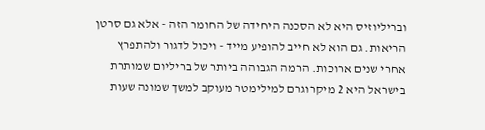ובריליוזיס היא לא הסכנה היחידה של החומר הזה - אלא גם סרטן הריאות. גם הוא לא חייב להופיע מייד - ויכול לדגור ולהתפרץ אחרי שנים ארוכות. הרמה הגבוהה ביותר של בריליום שמותרת בישראל היא 2 מיקרוגרם למילימטר מעוקב למשך שמונה שעות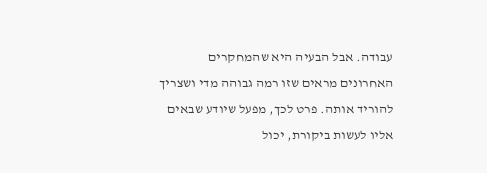עבודה. אבל הבעיה היא שהמחקרים האחרונים מראים שזו רמה גבוהה מדי ושצריך להוריד אותה. פרט לכך, מפעל שיודע שבאים אליו לעשות ביקורת, יכול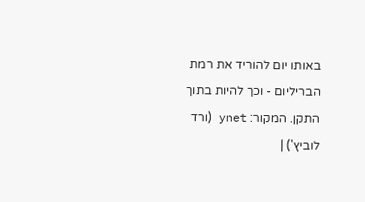באותו יום להוריד את רמת הבריליום - וכך להיות בתוך התקן. המקור: ynet (ורד לוביץ') |